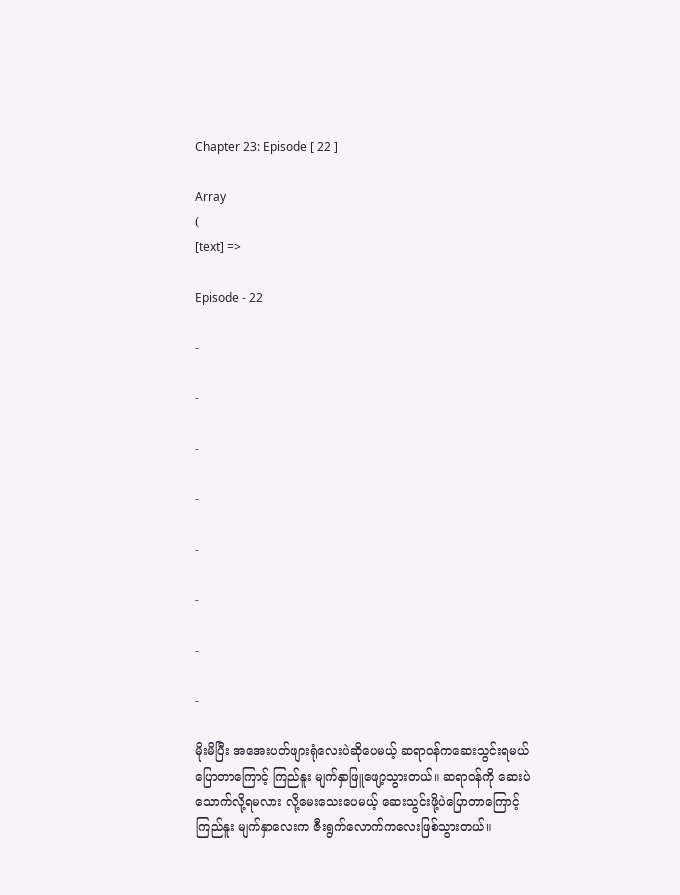Chapter 23: Episode [ 22 ]

Array
(
[text] =>

Episode - 22

-

-

-

-

-

-

-

-

မိုးမိပြီး အအေးပတ်ဖျားရုံလေးပဲဆိုပေမယ့် ဆရာဝန်ကဆေးသွင်းရမယ်ပြောတာကြောင့် ကြည်နူး မျက်နှာဖြူဖျော့သွားတယ်။ ဆရာဝန်ကို ဆေးပဲသောက်လို့ရမလား လို့မေးသေးပေမယ့် ဆေးသွင်းဖို့ပဲပြောတာကြောင့် ကြည်နူး မျက်နှာလေးက ဇီးရွက်လောက်ကလေးဖြစ်သွားတယ်။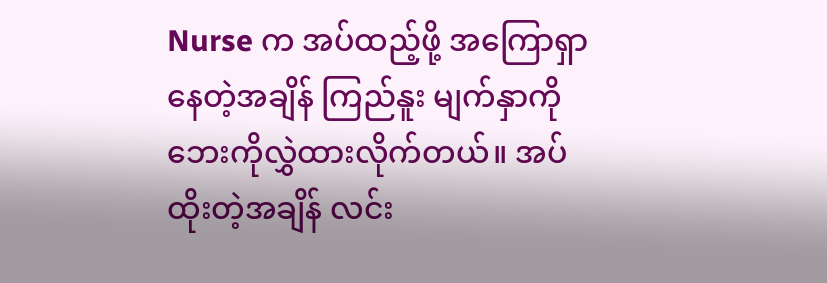Nurse က အပ်ထည့်ဖို့ အကြောရှာနေတဲ့အချိန် ကြည်နူး မျက်နှာကိုဘေးကိုလွှဲထားလိုက်တယ်။ အပ်ထိုးတဲ့အချိန် လင်း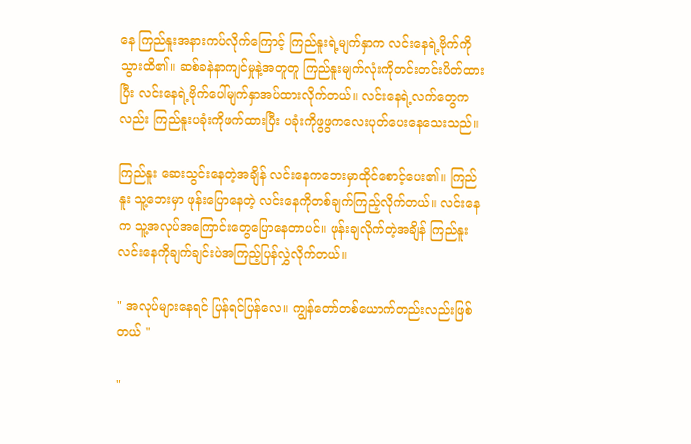နေ ကြည်နူးအနားကပ်လိုက်ကြောင့် ကြည်နူးရဲ့မျက်နှာက လင်းနေရဲ့‌ဗိုက်ကိုသွားထိ၏။ ဆစ်ခနဲနာကျင်မှုနဲ့အတူတူ ကြည်နူးမျက်လုံးကိုတင်းတင်းပိတ်ထားပြီး လင်းနေရဲ့ဗိုက်ပေါ်မျက်နှာအပ်ထားလိုက်တယ်။ လင်းနေရဲ့လက်တွေကလည်း ကြည်နူးပခုံးကိုဖက်ထားပြီး ပခုံးကိုဖွဖွကလေးပုတ်ပေးနေသေးသည်။

ကြည်နူး ဆေးသွင်းနေတဲ့အချိန် လင်းနေကဘေးမှာထိုင်စောင့်ပေး၏။ ကြည်နူး သူ့ဘေးမှာ ဖုန်း‌ပြောနေတဲ့ လင်းနေကိုတစ်ချက်ကြည့်လိုက်တယ်။ လင်းနေက သူ့အလုပ်အ‌ကြောင်းတွေပြောနေတာပင်။ ဖုန်းချလိုက်တဲ့အချိန် ကြည်နူး လင်းနေကိုချက်ချင်းပဲအကြည့်ပြန်လွှဲလိုက်တယ်။

" အလုပ်များနေရင် ပြန်ရင်ပြန်လေ။ ကျွန်တော်တစ်ယောက်တည်းလည်းဖြစ်တယ် "

"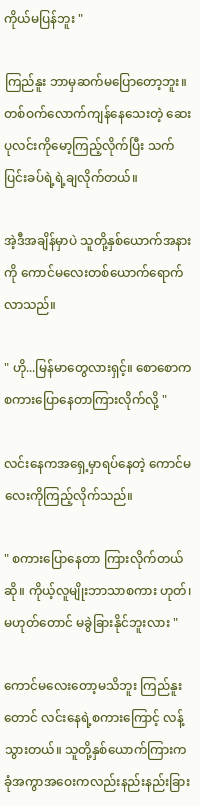ကိုယ်မပြန်ဘူး "

ကြည်နူး ဘာမှဆက်မပြောတော့ဘူး။ တစ်ဝက်လောက်ကျန်နေသေးတဲ့ ဆေးပုလင်းကိုမော့ကြည့်လိုက်ပြီး သက်ပြင်းခပ်ရဲ့ရဲ့ချလိုက်တယ်။

အဲ့ဒီအချိန်မှာပဲ သူတို့နှစ်ယောက်အနားကို ကောင်မလေးတစ်ယောက်ရောက်လာသည်။

" ဟို...မြန်မာတွေလားရှင့်။ စောစောကစကားပြောနေတာကြားလိုက်လို့ "

လင်းနေကအရှေ့မှာရပ်နေတဲ့ ကောင်မလေးကိုကြည့်လိုက်သည်။

" စကားပြောနေတာ ကြားလိုက်တယ်ဆို။ ကိုယ့်လူမျိုးဘာသာစကား ဟုတ်၊မဟုတ်တောင် မခွဲခြားနိုင်ဘူးလား "

ကောင်မလေးတော့မသိဘူး ကြည်နူးတောင် လင်းနေရဲ့စကားကြောင့် လန့်သွားတယ်။ သူတို့နှစ်ယောက်ကြားက ခုံအကွာအဝေးကလည်းနည်းနည်းခြား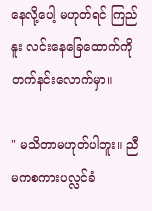နေလို့ပေါ့ မဟုတ်ရင် ကြည်နူး လင်းနေခြေထောက်ကိုတက်နင်းလောက်မှာ။

" မသိတာမဟုတ်ပါဘူး။ ညီမကစကားပလ္လင်ခံ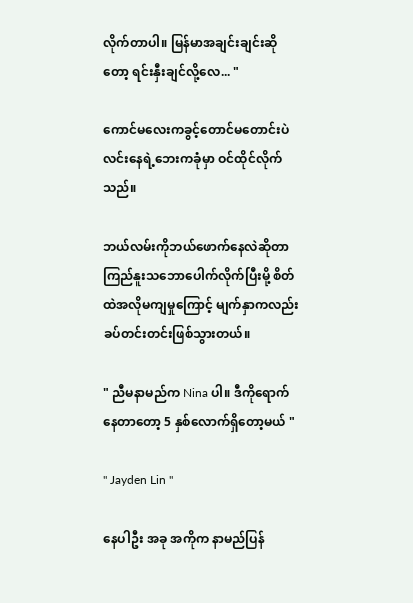လိုက်တာပါ။ မြန်မာအချင်းချင်းဆိုတော့ ရင်းနှီးချင်လို့လေ... "

ကောင်မလေးကခွင့်တောင်မတောင်းပဲ လင်းနေရဲ့ဘေးကခုံမှာ ဝင်ထိုင်လိုက်သည်။

ဘယ်လမ်းကိုဘယ်ဖောက်နေလဲဆိုတာ ကြည်နူးသဘောပေါက်လိုက်ပြီးမို့ စိတ်ထဲအလိုမကျမှုကြောင့် မျက်နှာကလည်း ခပ်တင်းတင်းဖြစ်သွားတယ်။

" ညီမနာမည်က Nina ပါ။ ဒီကိုရောက်နေတာတော့ 5 နှစ်လောက်ရှိတော့မယ် "

" Jayden Lin "

နေပါဦး အခု အကိုက နာမည်ပြန်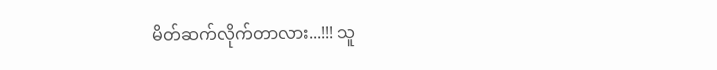မိတ်ဆက်လိုက်တာလား...!!! သူ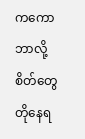က‌ကော ဘာလို့စိတ်တွေတိုနေရ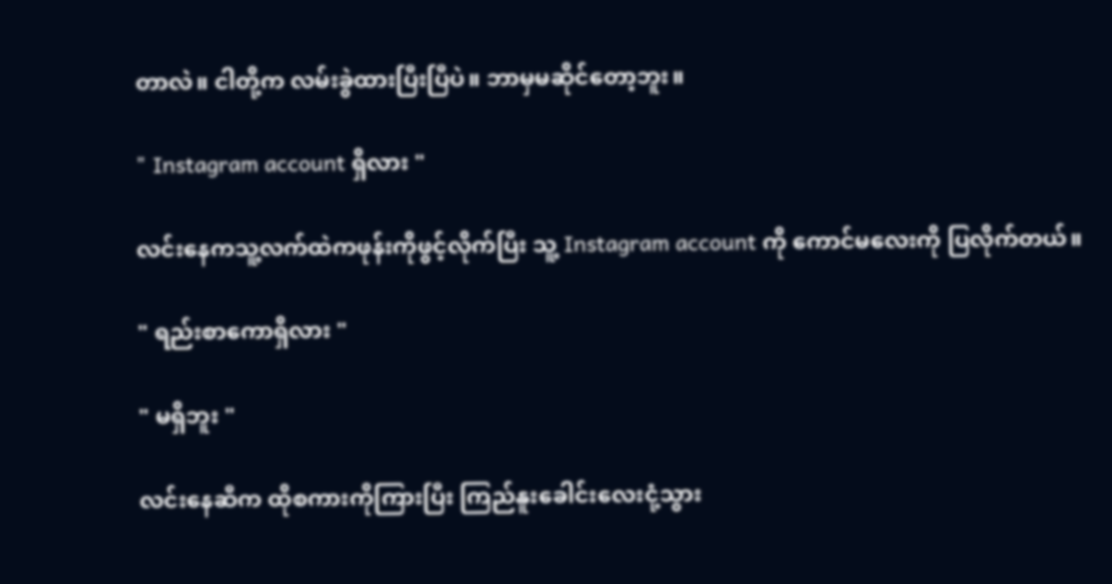တာလဲ။ ငါတို့က လမ်းခွဲထားပြီးပြီပဲ။ ဘာမှမဆိုင်တော့ဘူး။

" Instagram account ရှိလား "

လင်းနေကသူ့လက်ထဲကဖုန်းကိုဖွင့်လိုက်ပြီး သူ့ Instagram account ကို ကောင်မလေးကို ပြလိုက်တယ်။

" ရည်းစာကောရှိလား "

" မရှိဘူး "

လင်းနေဆီက ထိုစကားကိုကြားပြီး ကြည်နူးခေါင်းလေးငုံ့သွား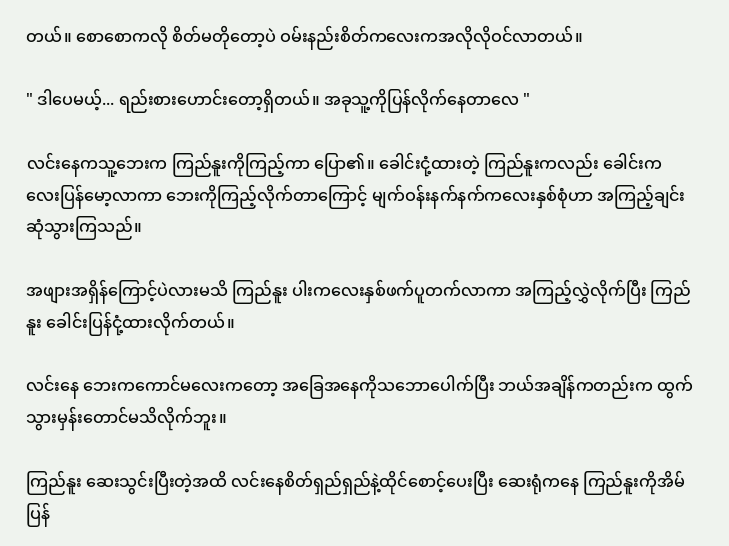တယ်။ စောစောကလို စိတ်မတိုတော့ပဲ ဝမ်းနည်းစိတ်ကလေးကအလိုလိုဝင်လာတယ်။

" ဒါပေမယ့်... ရည်းစားဟောင်းတော့ရှိတယ်။ အခုသူ့ကိုပြန်လိုက်နေတာလေ "

လင်းနေကသူ့ဘေးက ကြည်နူးကိုကြည့်ကာ ပြော၏။ ခေါင်းငုံ့ထားတဲ့ ကြည်နူးကလည်း ခေါင်းကလေးပြန်မော့လာကာ ဘေးကိုကြည့်လိုက်တာကြောင့် မျက်ဝန်းနက်နက်ကလေးနှစ်စုံဟာ အကြည့်ချင်းဆုံသွားကြသည်။

အဖျားအရှိန်ကြောင့်ပဲလားမသိ ကြည်နူး ပါးကလေးနှစ်ဖက်ပူတက်လာကာ အကြည့်လွှဲလိုက်ပြီး ကြည်နူး ခေါင်းပြန်ငုံ့ထားလိုက်တယ်။

လင်းနေ ဘေးကကောင်မလေးကတော့ အခြေအနေကိုသဘောပေါက်ပြီး ဘယ်အချိန်ကတည်းက ထွက်သွားမှန်းတောင်မသိလိုက်ဘူး။

ကြည်နူး ဆေးသွင်းပြီးတဲ့အထိ လင်းနေ‌စိတ်ရှည်ရှည်နဲ့ထိုင်စောင့်ပေးပြီး ဆေးရုံကနေ ကြည်နူးကိုအိမ်ပြန်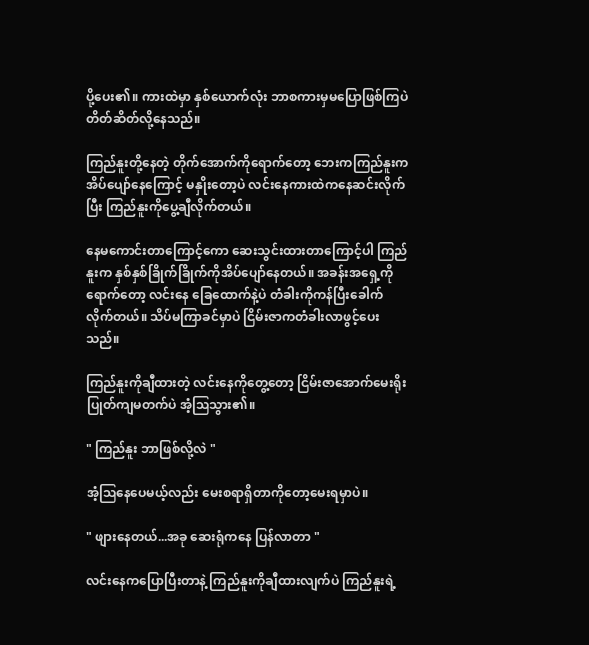ပို့ပေး၏။ ကားထဲမှာ နှစ်ယောက်လုံး ဘာစကားမှမပြောဖြစ်ကြပဲ တိတ်ဆိတ်လို့နေသည်။

ကြည်နူးတို့နေတဲ့ တိုက်အောက်ကိုရောက်တော့ ဘေးကကြည်နူးကအိပ်ပျော်နေကြောင့် မနှိုးတော့ပဲ လင်းနေကားထဲကနေဆင်းလိုက်ပြီး ကြည်နူးကိုပွေ့ချီလိုက်တယ်။

နေမကောင်းတာကြောင့်ကော ဆေးသွင်းထားတာကြောင့်ပါ ကြည်နူးက နှစ်နှစ်ခြိုက်ခြိုက်ကိုအိပ်ပျော်နေတယ်။ အခန်းအရှေ့ကိုရောက်တော့ လင်းနေ ခြေထောက်နဲ့ပဲ တံခါးကိုကန်ပြီးခေါက်လိုက်တယ်။ သိပ်မကြာခင်မှာပဲ ငြိမ်းဇာကတံခါးလာဖွင့်ပေးသည်။

ကြည်နူးကိုချီထားတဲ့ လင်းနေကိုတွေ့တော့ ငြိမ်းဇာအောက်မေးရိုးပြုတ်ကျမတက်ပဲ အံ့ဩသွား၏။

" ကြည်နူး ဘာဖြစ်လို့လဲ "

အံ့ဩနေပေမယ့်လည်း မေးစရာရှိတာကိုတော့မေးရမှာပဲ။

" ဖျားနေတယ်...အခု ဆေးရုံကနေ ပြန်လာတာ "

လင်းနေကပြောပြီးတာနဲ့ ကြည်နူးကိုချီထားလျက်ပဲ ကြည်နူး‌ရဲ့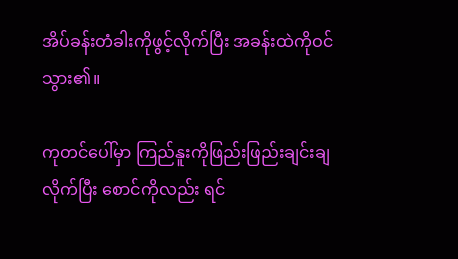အိပ်ခန်းတံခါးကိုဖွင့်လိုက်ပြီး အခန်းထဲကိုဝင်သွား၏။

ကုတင်ပေါ်မှာ ကြည်နူးကိုဖြည်းဖြည်းချင်းချလိုက်ပြီး စောင်ကိုလည်း ရင်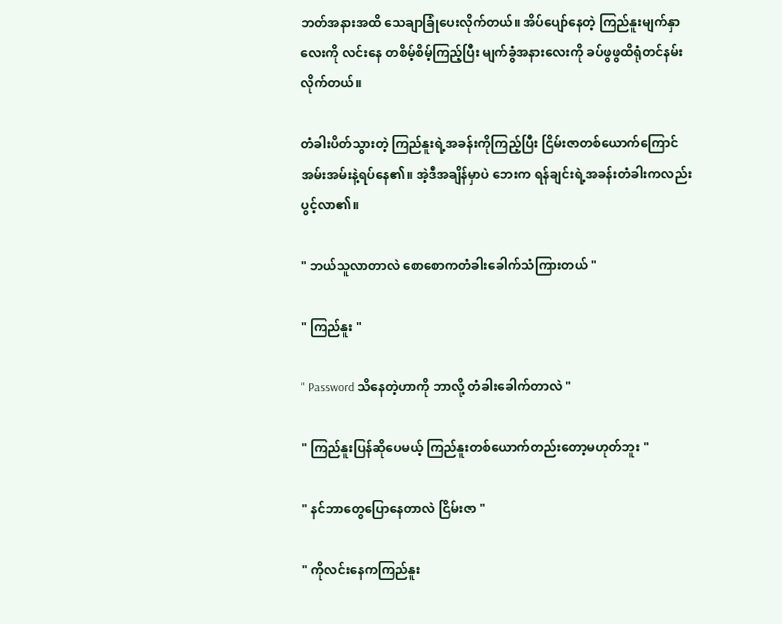ဘတ်အနားအထိ သေချာခြုံပေးလိုက်တယ်။ အိပ်ပျော်နေတဲ့ ကြည်နူးမျက်နှာလေးကို လင်းနေ တစိမ့်စိမ့်ကြည့်ပြီး မျက်ခွံအနားလေးကို ခပ်ဖွဖွထိရုံတင်နမ်းလိုက်တယ်။

တံခါးပိတ်သွားတဲ့ ကြည်နူးရဲ့အခန်းကိုကြည့်ပြီး ငြိမ်းဇာတစ်ယောက်ကြောင်အမ်းအမ်းနဲ့ရပ်နေ၏။ အဲ့ဒီအချိန်မှာပဲ ဘေးက ရန်ချင်းရဲ့အခန်းတံခါးကလည်း ပွင့်လာ၏။

" ဘယ်သူလာတာလဲ စောစောကတံခါးခေါက်သံကြားတယ် "

" ကြည်နူး "

" Password သိနေတဲ့ဟာကို ဘာလို့ တံခါးခေါက်တာလဲ "

" ကြည်နူးပြန်ဆိုပေမယ့် ကြည်နူးတစ်ယောက်တည်းတော့မဟုတ်ဘူး "

" နင်ဘာတွေပြောနေတာလဲ ငြိမ်းဇာ "

" ကိုလင်းနေကကြည်နူး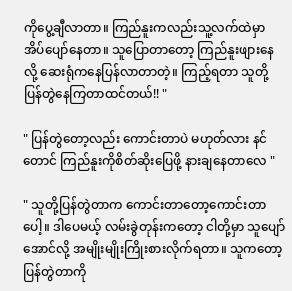ကိုပွေ့ချီလာတာ။ ကြည်နူးကလည်းသူ့လက်ထဲမှာ အိပ်ပျော်နေတာ။ သူပြောတာတော့ ကြည်နူးဖျားနေလို့ ဆေးရုံကနေပြန်လာတာတဲ့။ ကြည့်ရတာ သူတို့ပြန်တွဲနေကြတာထင်တယ်!! "

" ပြန်တွဲတော့လည်း ကောင်းတာပဲ မဟုတ်လား နင်တောင် ကြည်နူးကိုစိတ်ဆိုးပြေဖို့ နားချနေတာလေ "

" သူတို့ပြန်တွဲတာက ကောင်းတာတော့ကောင်းတာပေါ့။ ဒါပေမယ့် လမ်းခွဲတုန်းကတော့ ငါတို့မှာ သူပျော်အောင်လို့ အမျိုးမျိုးကြိုးစား‌လိုက်ရတာ။ သူကတော့ ပြန်တွဲတာကို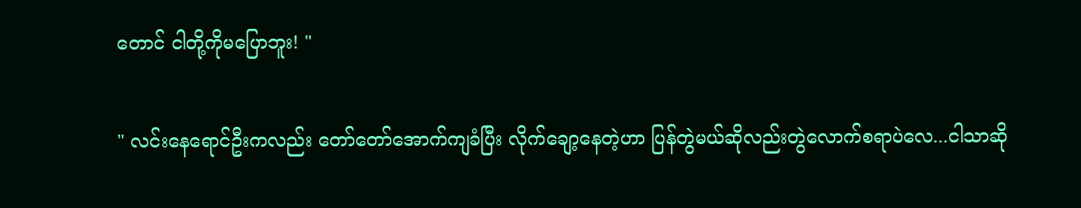တောင် ငါတို့ကိုမပြောဘူး! "

" လင်းနေရောင်ဦးကလည်း တော်တော်အောက်ကျခံပြီး လိုက်ချော့နေတဲ့ဟာ ပြန်တွဲမယ်ဆိုလည်းတွဲလောက်စရာပဲလေ...ငါသာဆို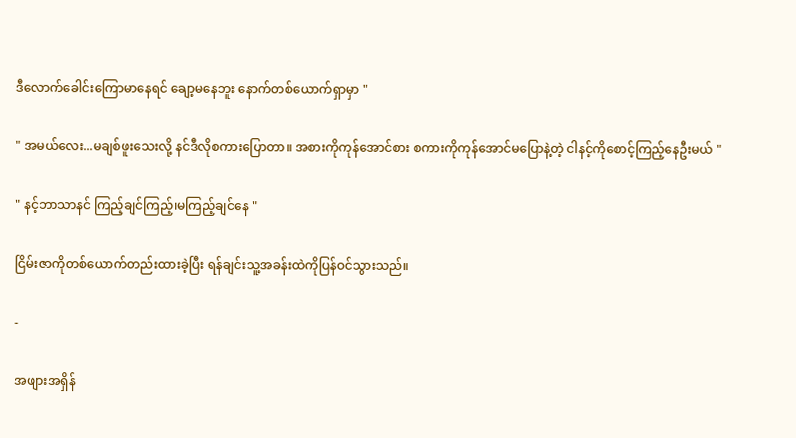ဒီလောက်ခေါင်းကြောမာနေရင် ချော့မနေဘူး နောက်တစ်ယောက်ရှာမှာ "

" အမယ်လေး...မချစ်ဖူးသေးလို့ နင်ဒီလိုစကားပြောတာ။ အစားကိုကုန်အောင်စား စကားကိုကုန်အောင်မပြောနဲ့တဲ့ ငါနင့်ကိုစောင့်ကြည့်နေဦးမယ် "

" နင့်ဘာသာနင် ကြည့်ချင်ကြည့်၊မကြည့်ချင်နေ "

ငြိမ်းဇာကိုတစ်ယောက်တည်းထားခဲ့ပြီး ရန်ချင်းသူ့အခန်းထဲကိုပြန်ဝင်သွားသည်။

-

အဖျားအရှိန်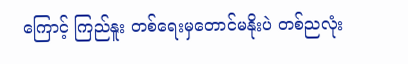ကြောင့် ကြည်နူး တစ်ရေးမှတောင်မနိုးပဲ တစ်ညလုံး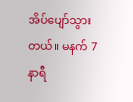အိပ်ပျော်သွားတယ်။ မနက် 7 နာရီ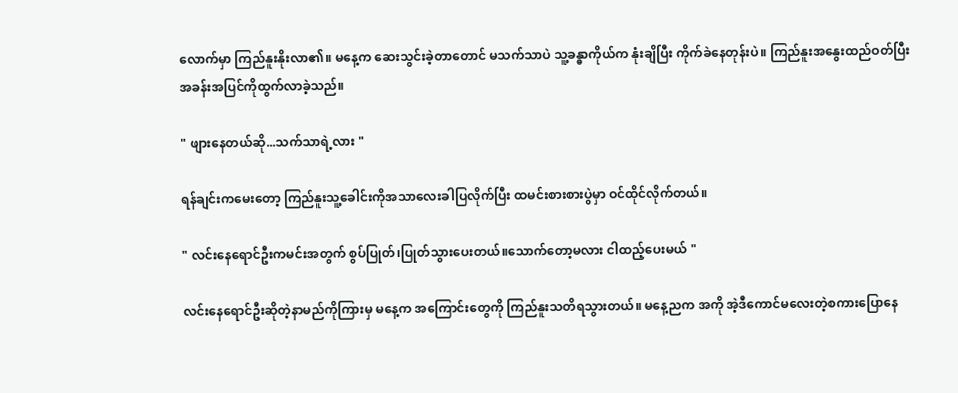လောက်မှာ ကြည်နူးနိုးလာ၏။ မနေ့က ဆေးသွင်းခဲ့တာတောင် မသက်သာပဲ သူ့ခန္ဓာကိုယ်က နုံးချိပြီး ကိုက်ခဲနေတုန်းပဲ။ ကြည်နူးအနွေးထည်ဝတ်ပြီး အခန်းအပြင်ကိုထွက်လာခဲ့သည်။

" ဖျားနေတယ်ဆို...သက်သာရဲ့လား "

ရန်ချင်းကမေးတော့ ကြည်နူးသူ့ခေါင်းကိုအသာလေးခါပြလိုက်ပြီး ထမင်းစားစားပွဲမှာ ဝင်ထိုင်လိုက်တယ်။

" လင်းနေရောင်ဦးကမင်းအတွက် စွပ်ပြုတ်၊ပြုတ်သွားပေးတယ်။သောက်တော့မလား ငါထည့်ပေးမယ် "

လင်းနေရောင်ဦးဆိုတဲ့နာမည်ကိုကြားမှ မနေ့က အကြောင်းတွေကို ကြည်နူးသတိရသွားတယ်။ မနေ့ညက အကို အဲ့ဒီကောင်မလေးတဲ့စကားပြောနေ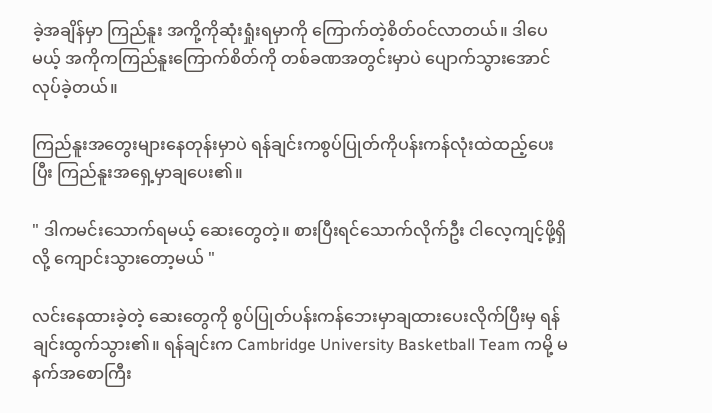ခဲ့အချိန်မှာ ကြည်နူး အကို့ကိုဆုံးရှုံးရမှာကို ကြောက်တဲ့စိတ်ဝင်လာတယ်။ ဒါပေမယ့် အကိုကကြည်နူးကြောက်စိတ်ကို တစ်ခဏအတွင်းမှာပဲ ပျောက်သွားအောင် လုပ်ခဲ့တယ်။

ကြည်နူးအတွေးများနေတုန်းမှာပဲ ရန်ချင်းကစွပ်ပြုတ်ကိုပန်းကန်လုံးထဲထည့်ပေးပြီး ကြည်နူးအရှေ့မှာချပေး၏။

" ဒါကမင်းသောက်ရမယ့် ဆေးတွေတဲ့။ စားပြီးရင်သောက်လိုက်ဦး ငါလေ့ကျင့်ဖို့ရှိလို့ ကျောင်းသွားတော့မယ် "

လင်းနေထားခဲ့တဲ့ ဆေးတွေကို စွပ်ပြုတ်ပန်းကန်ဘေးမှာချထားပေးလိုက်ပြီးမှ ရန်ချင်းထွက်သွား၏။ ရန်ချင်းက Cambridge University Basketball Team ကမို့ မနက်အစောကြီး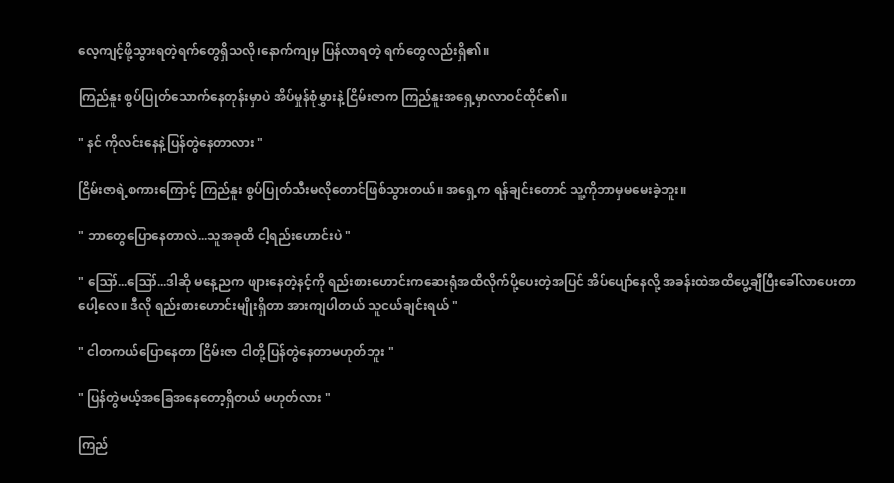လေ့ကျင့်ဖို့သွားရတဲ့ရက်တွေရှိသလို၊‌နောက်ကျမှ ပြန်လာရတဲ့ ရက်တွေလည်းရှိ၏။

ကြည်နူး စွပ်ပြုတ်သောက်နေတုန်းမှာပဲ အိပ်မှုန်စုံမွှားနဲ့ ငြိမ်းဇာက ကြည်နူးအရှေ့မှာလာဝင်ထိုင်၏။

" နင် ကိုလင်းနေနဲ့ပြန်တွဲနေတာလား "

ငြိမ်းဇာရဲ့စကားကြောင့် ကြည်နူး စွပ်ပြုတ်သီးမလိုတောင်ဖြစ်သွားတယ်။ အရှေ့က ရန်ချင်းတောင် သူ့ကိုဘာမှမမေးခဲ့ဘူး။

" ဘာတွေပြောနေတာလဲ...သူအခုထိ ငါ့ရည်းဟောင်းပဲ "

" ဪ...ဪ...ဒါဆို မနေ့ညက ဖျားနေတဲ့နင့်ကို ရည်းစားဟောင်းကဆေးရုံအထိလိုက်ပို့ပေးတဲ့အပြင် အိပ်ပျော်နေလို့ အခန်းထဲအထိပွေ့ချီပြီးခေါ်လာပေးတာပေါ့လေ။ ဒီလို ရည်းစားဟောင်းမျိုးရှိတာ အားကျပါတယ် သူငယ်ချင်းရယ် "

" ငါတကယ်ပြောနေတာ ငြိမ်းဇာ ငါတို့ပြန်တွဲနေတာမဟုတ်ဘူး "

" ပြန်တွဲမယ့်အခြေအနေတော့ရှိတယ် မဟုတ်လား "

ကြည်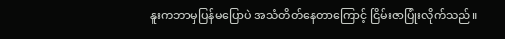နူးကဘာမှပြန်မပြောပဲ အသံတိတ်နေတာကြောင့် ငြိမ်းဇာပြုံးလိုက်သည်။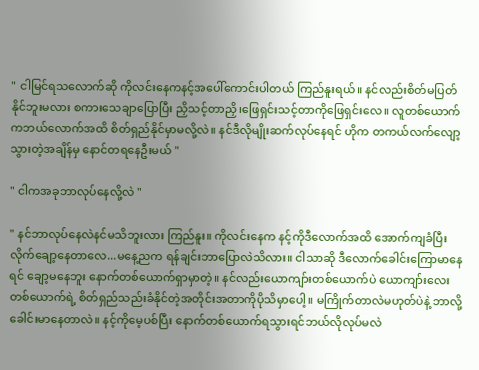" ငါမြင်ရသလောက်ဆို ကိုလင်းနေကနင့်အပေါ်ကောင်းပါတယ် ကြည်နူးရယ်။ နင်လည်းစိတ်မပြတ်နိုင်ဘူးမလား စကားသေချာပြောပြီး ညှိသင့်တာညှိ၊ဖြေရှင်းသင့်တာကိုဖြေရှင်းလေ။ လူတစ်ယောက်ကဘယ်လောက်အထိ စိတ်ရှည်နိုင်မှာမလို့လဲ။ နင်ဒီလိုမျိုးဆက်လုပ်နေရင် ဟိုက တကယ်လက်လျော့သွားတဲ့အချိန်မှ နောင်တရနေဦးမယ် "

" ငါကအခုဘာလုပ်နေလို့လဲ "

" နင်ဘာလုပ်နေလဲနင်မသိဘူးလား ကြည်နူး။ ကိုလင်းနေက နင့်ကိုဒီလောက်အထိ အောက်ကျခံပြီးလိုက်ချော့နေတာလေ...မနေ့ညက ရန်ချင်းဘာပြောလဲသိလား။ ငါသာဆို ဒီလောက်ခေါင်းကြောမာနေရင် ချော့မနေဘူး နောက်တစ်ယောက်ရှာမှာတဲ့။ နင်လည်းယောကျာ်းတစ်ယောက်ပဲ ယောကျာ်းလေးတစ်ယောက်ရဲ့ စိတ်ရှည်သည်းခံနိုင်တဲ့အတိုင်းအတာကိုပိုသိမှာပေါ့။ မကြိုက်တာလဲမဟုတ်ပဲနဲ့ ဘာလို့ခေါင်းမာနေတာလဲ။ နင့်ကိုမေ့ပစ်ပြီး နောက်တစ်ယောက်ရသွားရင်ဘယ်လိုလုပ်မလဲ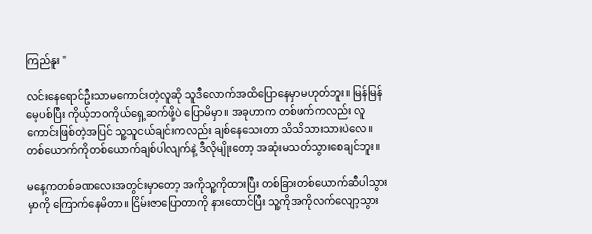ကြည်နူး "

လင်းနေရောင်ဦးသာမကောင်းတဲ့လူဆို သူဒီလောက်အထိပြောနေမှာမဟုတ်ဘူး။ မြန်မြန်မေ့ပစ်ပြီး ကိုယ့်ဘဝကိုယ်ရှေ့ဆက်ဖို့ပဲ ပြောမိမှာ။ အခုဟာက တစ်ဖက်ကလည်း လူကောင်းဖြစ်တဲ့အပြင် သူ့သူငယ်ချင်းကလည်း ချစ်နေသေးတာ သိသိသားသားပဲလေ။ တစ်ယောက်ကိုတစ်ယောက်ချစ်‌ပါလျက်နဲ့ ဒီလိုမျိုးတော့ အဆုံးမသတ်သွားစေချင်ဘူး။

မနေ့ကတစ်ခဏလေးအတွင်းမှာတော့ အကိုသူ့ကိုထားပြီး တစ်ခြားတစ်ယောက်ဆီပါသွားမှာကို ကြောက်နေမိတာ။ ငြိမ်းဇာပြောတာကို နားထောင်ပြီး သူ့ကိုအကိုလက်လျော့သွား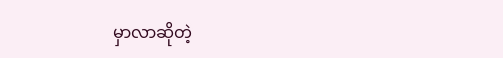မှာလာဆိုတဲ့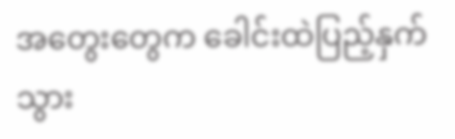အတွေးတွေက ခေါင်းထဲပြည့်နှက်သွား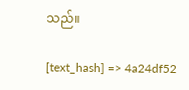သည်။

[text_hash] => 4a24df52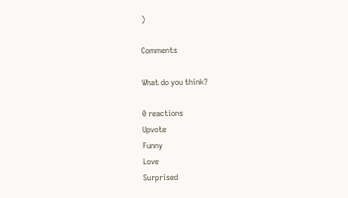)

Comments

What do you think?

0 reactions
Upvote
Funny
Love
Surprised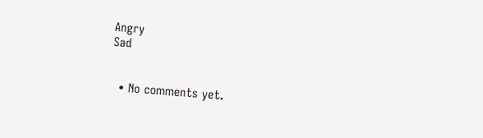Angry
Sad


  • No comments yet.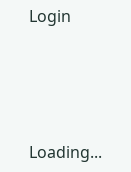Login





Loading...